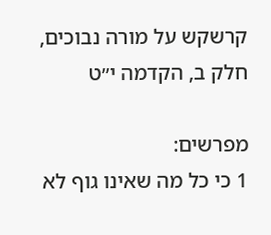קרשקש על מורה נבוכים, חלק ב, הקדמה י״ט

מפרשים:
1 כי כל מה שאינו גוף לא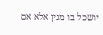יושכל בו מנין אלא אם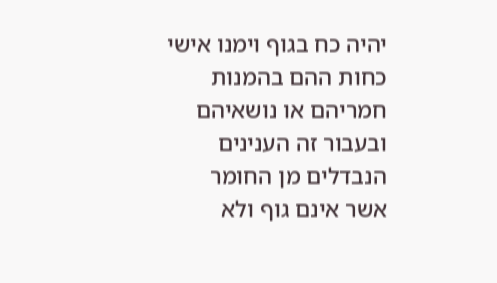יהיה כח בגוף וימנו אישי כחות ההם בהמנות חמריהם או נושאיהם ובעבור זה הענינים הנבדלים מן החומר אשר אינם גוף ולא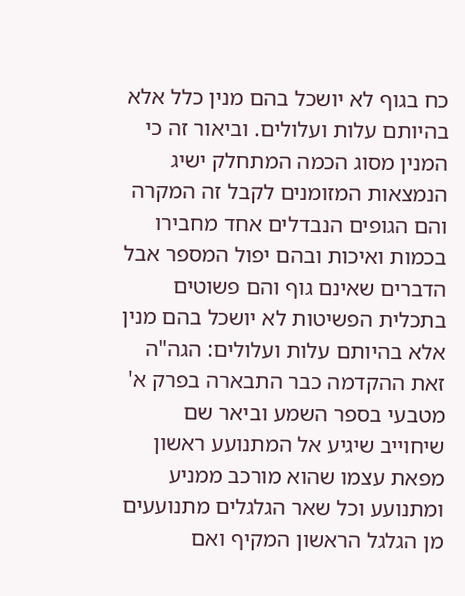כח בגוף לא יושכל בהם מנין כלל אלא בהיותם עלות ועלולים. וביאור זה כי המנין מסוג הכמה המתחלק ישיג הנמצאות המזומנים לקבל זה המקרה והם הגופים הנבדלים אחד מחבירו בכמות ואיכות ובהם יפול המספר אבל הדברים שאינם גוף והם פשוטים בתכלית הפשיטות לא יושכל בהם מנין אלא בהיותם עלות ועלולים: הגה"ה זאת ההקדמה כבר התבארה בפרק א' מטבעי בספר השמע וביאר שם שיחוייב שיגיע אל המתנועע ראשון מפאת עצמו שהוא מורכב ממניע ומתנועע וכל שאר הגלגלים מתנועעים מן הגלגל הראשון המקיף ואם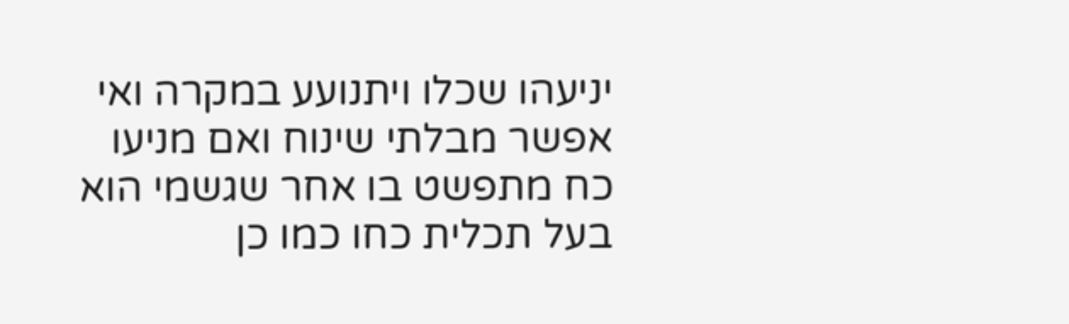יניעהו שכלו ויתנועע במקרה ואי אפשר מבלתי שינוח ואם מניעו כח מתפשט בו אחר שגשמי הוא בעל תכלית כחו כמו כן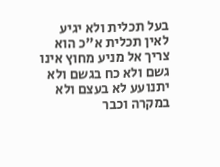בעל תכלית ולא יגיע לאין תכלית א"כ הוא צריך אל מניע מחוץ אינו גשם ולא כח בגשם ולא יתנועע לא בעצם ולא במקרה וכבר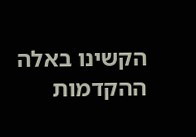הקשינו באלה ההקדמות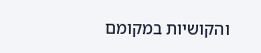והקושיות במקומם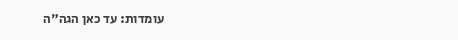עומדות: עד כאן הגה"ה